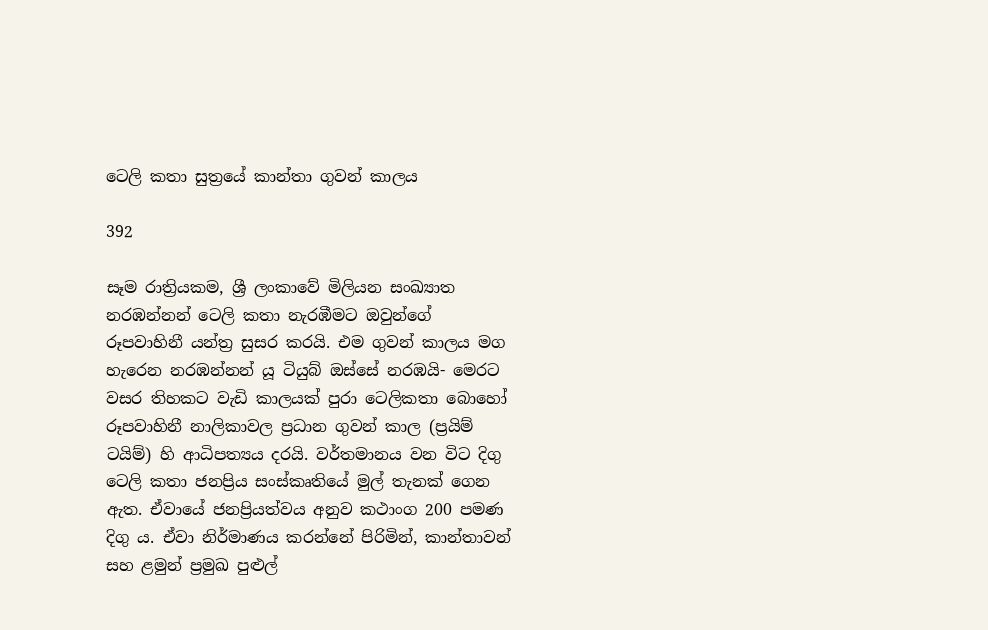ටෙලි කතා සුත්‍රයේ කාන්තා ගුවන් කාලය

392

සෑම රාත්‍රියකම, ශ්‍රී ලංකාවේ මිලියන සංඛ්‍යාත නරඹන්නන් ටෙලි කතා නැරඹීමට ඔවුන්ගේ රූපවාහිනී යන්ත්‍ර සුසර කරයි. එම ගුවන් කාලය මග හැරෙන නරඹන්නන් යූ ටියුබ් ඔස්සේ නරඹයි- මෙරට වසර තිහකට වැඩි කාලයක් පුරා ටෙලිකතා බොහෝ රූපවාහිනී නාලිකාවල ප්‍රධාන ගුවන් කාල (ප්‍රයිම් ටයිම්) හි ආධිපත්‍යය දරයි. වර්තමානය වන විට දිගු ටෙලි කතා ජනප්‍රිය සංස්කෘතියේ මුල් තැනක් ගෙන ඇත. ඒවායේ ජනප්‍රියත්වය අනුව කථාංග 200 පමණ දිගු ය. ඒවා නිර්මාණය කරන්නේ පිරිමින්, කාන්තාවන් සහ ළමුන් ප්‍රමුඛ පුළුල්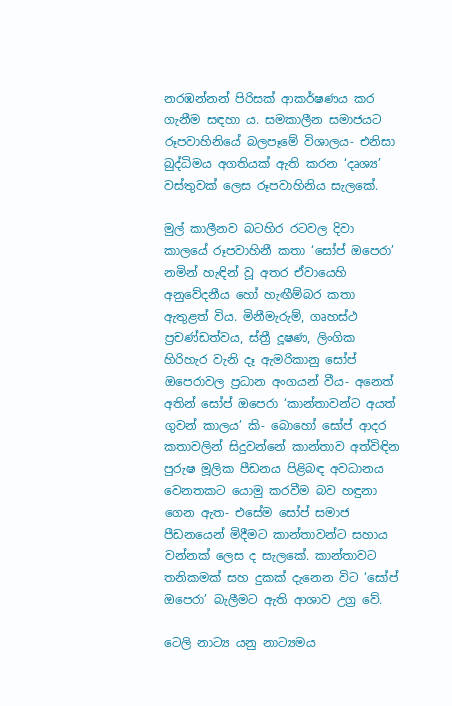නරඹන්නන් පිරිසක් ආකර්ෂණය කර ගැනීම සඳහා ය. සමකාලීන සමාජයට රූපවාහිනියේ බලපෑමේ විශාලය- එනිසා බුද්ධිමය අගතියක් ඇති කරන ‘දෘශ්‍ය’ වස්තුවක් ලෙස රූපවාහිනිය සැලකේ.

මුල් කාලීනව බටහිර රටවල දිවා කාලයේ රූපවාහිනී කතා ‘සෝප් ඔපෙරා’ නමින් හැඳින් වූ අතර ඒවායෙහි අනුවේදනීය හෝ හැඟීම්බර කතා ඇතුළත් විය. මිනීමැරුම්, ගෘහස්ථ ප්‍රචණ්ඩත්වය, ස්ත්‍රී දූෂණ, ලිංගික හිරිහැර වැනි දෑ ඇමරිකානු සෝප් ඔපෙරාවල ප්‍රධාන අංගයන් වීය- අනෙත් අතින් සෝප් ඔපෙරා ‘කාන්තාවන්ට අයත් ගුවන් කාලය’ කි- බොහෝ සෝප් ආදර කතාවලින් සිදුවන්නේ කාන්තාව අත්විඳින පුරුෂ මූලික පීඩනය පිළිබඳ අවධානය වෙනතකට යොමු කරවීම බව හඳුනා ගෙන ඇත- එසේම සෝප් සමාජ පීඩනයෙන් මිදීමට කාන්තාවන්ට සහාය වන්නක් ලෙස ද සැලකේ. කාන්තාවට තනිකමක් සහ දුකක් දැනෙන විට ‘සෝප් ඔපෙරා’ බැලීමට ඇති ආශාව උග්‍ර වේ.

ටෙලි නාට්‍ය යනු නාට්‍යමය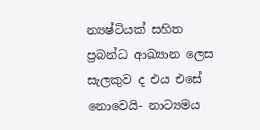න්‍යෂ්ටියක් සහිත ප්‍රබන්ධ ආඛ්‍යාන ලෙස සැලකුව ද එය එසේ නොවෙයි- නාට්‍යමය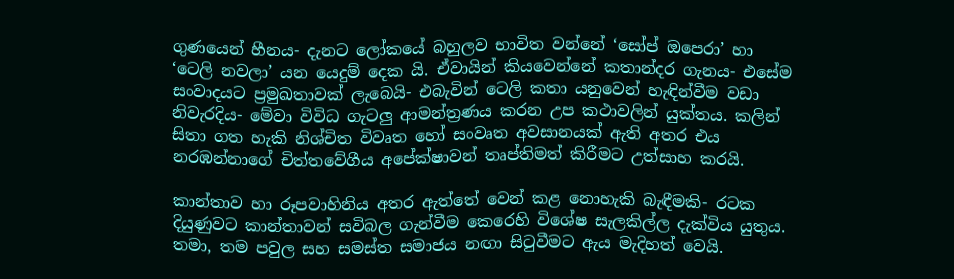ගුණයෙන් හීනය- දැනට ලෝකයේ බහුලව භාවිත වන්නේ ‘සෝප් ඔපෙරා’ හා ‘ටෙලි නවලා’ යන යෙදුම් දෙක යි. ඒවායින් කියවෙන්නේ කතාන්දර ගැනය- එසේම සංවාදයට ප්‍රමුඛතාවක් ලැබෙයි- එබැවින් ටෙලි කතා යනුවෙන් හැඳින්වීම වඩා නිවැරදිය- මේවා විවිධ ගැටලු ආමන්ත්‍රණය කරන උප කථාවලින් යුක්තය. කලින් සිතා ගත හැකි නිශ්චිත විවෘත හෝ සංවෘත අවසානයක් ඇති අතර එය නරඹන්නාගේ චිත්තවේගීය අපේක්ෂාවන් තෘප්තිමත් කිරීමට උත්සාහ කරයි.

කාන්තාව හා රූපවාහිනිය අතර ඇත්තේ වෙන් කළ නොහැකි බැඳීමකි- රටක දියුණුවට කාන්තාවන් සවිබල ගැන්වීම කෙරෙහි විශේෂ සැලකිල්ල දැක්විය යුතුය. තමා, තම පවුල සහ සමස්ත සමාජය නඟා සිටුවීමට ඇය මැදිහත් වෙයි.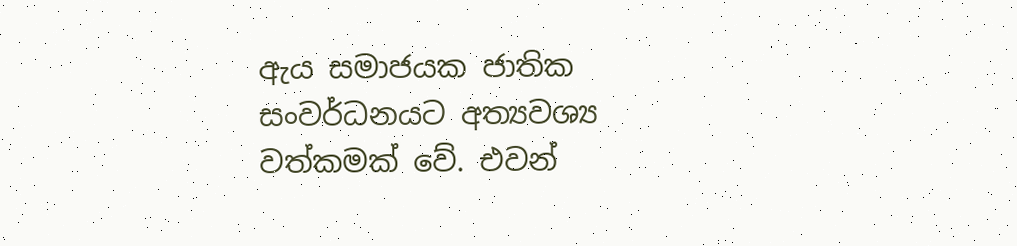ඇය සමාජයක ජාතික සංවර්ධනයට අත්‍යවශ්‍ය වත්කමක් වේ. එවන්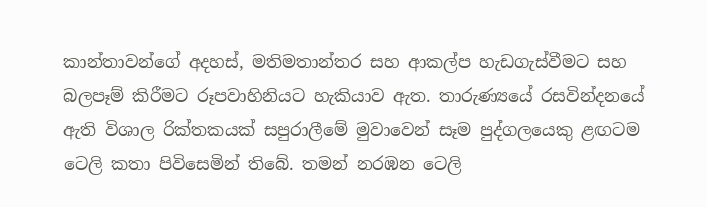කාන්තාවන්ගේ අදහස්, මතිමතාන්තර සහ ආකල්ප හැඩගැස්වීමට සහ බලපෑම් කිරීමට රූපවාහිනියට හැකියාව ඇත. තාරුණ්‍යයේ රසවින්දනයේ ඇති විශාල රික්තකයක් සපුරාලීමේ මුවාවෙන් සෑම පුද්ගලයෙකු ළඟටම ටෙලි කතා පිවිසෙමින් තිබේ. තමන් නරඹන ටෙලි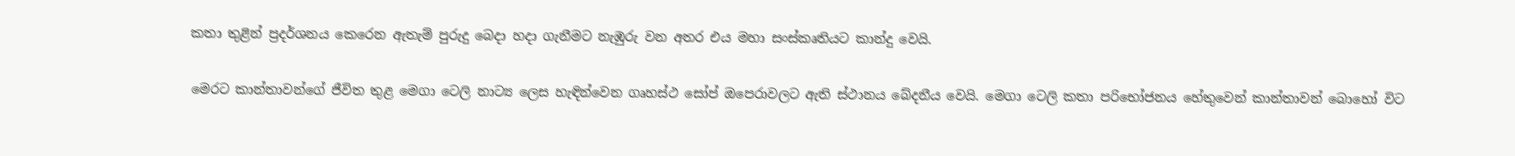කතා තුළින් ප්‍රදර්ශනය කෙරෙන ඇතැම් පුරුදු බෙදා හදා ගැනීමට නැඹුරු වන අතර එය මහා සංස්කෘතියට කාන්දු වෙයි.

මෙරට කාන්තාවන්ගේ ජීවිත තුළ මෙගා ටෙලි නාට්‍ය ලෙස හැඳින්වෙන ගෘහස්ථ සෝප් ඔපෙරාවලට ඇති ස්ථානය බේදනීය වෙයි. මෙගා ටෙලි කතා පරිභෝජනය හේතුවෙන් කාන්තාවන් බොහෝ විට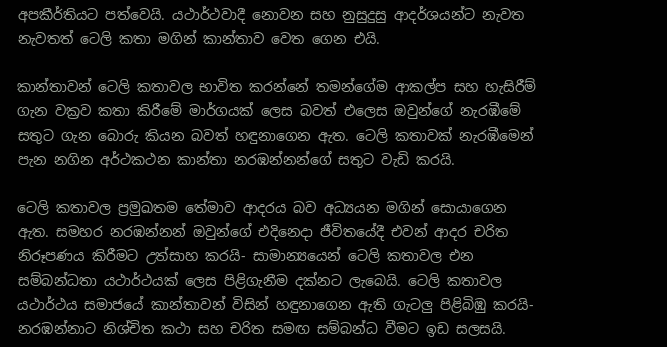අපකීර්තියට පත්වෙයි. යථාර්ථවාදී නොවන සහ නුසුදුසු ආදර්ශයන්ට නැවත නැවතත් ටෙලි කතා මගින් කාන්තාව වෙත ගෙන එයි.

කාන්තාවන් ටෙලි කතාවල භාවිත කරන්නේ තමන්ගේම ආකල්ප සහ හැසිරීම් ගැන වක්‍රව කතා කිරීමේ මාර්ගයක් ලෙස බවත් එලෙස ඔවුන්ගේ නැරඹීමේ සතුට ගැන බොරු කියන බවත් හඳුනාගෙන ඇත. ටෙලි කතාවක් නැරඹීමෙන් පැන නගින අර්ථකථන කාන්තා නරඹන්නන්ගේ සතුට වැඩි කරයි.

ටෙලි කතාවල ප්‍රමුඛතම තේමාව ආදරය බව අධ්‍යයන මගින් සොයාගෙන ඇත. සමහර නරඹන්නන් ඔවුන්ගේ එදිනෙදා ජීවිතයේදී එවන් ආදර චරිත නිරූපණය කිරීමට උත්සාහ කරයි- සාමාන්‍යයෙන් ටෙලි කතාවල එන සම්බන්ධතා යථාර්ථයක් ලෙස පිළිගැනීම දක්නට ලැබෙයි. ටෙලි කතාවල යථාර්ථය සමාජයේ කාන්තාවන් විසින් හඳුනාගෙන ඇති ගැටලු පිළිබිඹු කරයි- නරඹන්නාට නිශ්චිත කථා සහ චරිත සමඟ සම්බන්ධ වීමට ඉඩ සලසයි.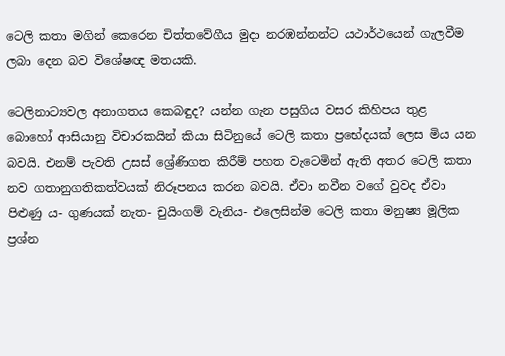ටෙලි කතා මගින් කෙරෙන චිත්තවේගීය මුදා නරඹන්නන්ට යථාර්ථයෙන් ගැලවීම ලබා දෙන බව විශේෂඥ මතයකි.

ටෙලිනාට්‍යවල අනාගතය කෙබඳුද? යන්න ගැන පසුගිය වසර කිහිපය තුළ බොහෝ ආසියානු විචාරකයින් කියා සිටිනුයේ ටෙලි කතා ප්‍රභේදයක් ලෙස මිය යන බවයි. එනම් පැවති උසස් ශ්‍රේණිගත කිරීම් පහත වැටෙමින් ඇති අතර ටෙලි කතා නව ගතානුගතිකත්වයක් නිරූපනය කරන බවයි. ඒවා නවීන වගේ වුවද ඒවා පිළුණු ය- ගුණයක් නැත- චුයිංගම් වැනිය- එලෙසින්ම ටෙලි කතා මනුෂ්‍ය මූලික ප්‍රශ්න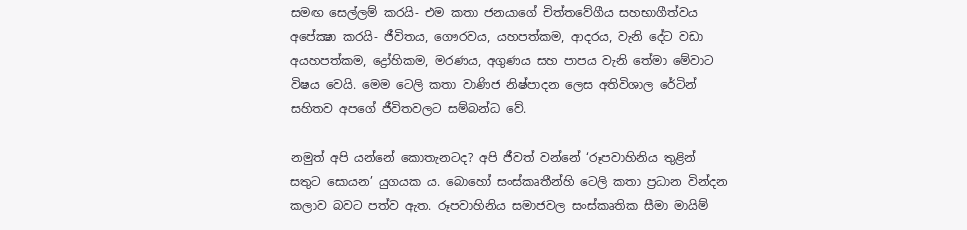සමඟ සෙල්ලම් කරයි- එම කතා ජනයාගේ චිත්තවේගීය සහභාගීත්වය අපේක්‍ෂා කරයි- ජීවිතය, ගෞරවය, යහපත්කම, ආදරය, වැනි දේට වඩා අයහපත්කම, ද්‍රෝහිකම, මරණය, අගුණය සහ පාපය වැනි තේමා මේවාට විෂය වෙයි. මෙම ටෙලි කතා වාණිජ නිෂ්පාදන ලෙස අතිවිශාල රේටින් සහිතව අපගේ ජීවිතවලට සම්බන්ධ වේ.

නමුත් අපි යන්නේ කොතැනටද? අපි ජීවත් වන්නේ ‘රූපවාහිනිය තුළින් සතුට සොයන’ යුගයක ය. බොහෝ සංස්කෘතීන්හි ටෙලි කතා ප්‍රධාන වින්දන කලාව බවට පත්ව ඇත. රූපවාහිනිය සමාජවල සංස්කෘතික සීමා මායිම්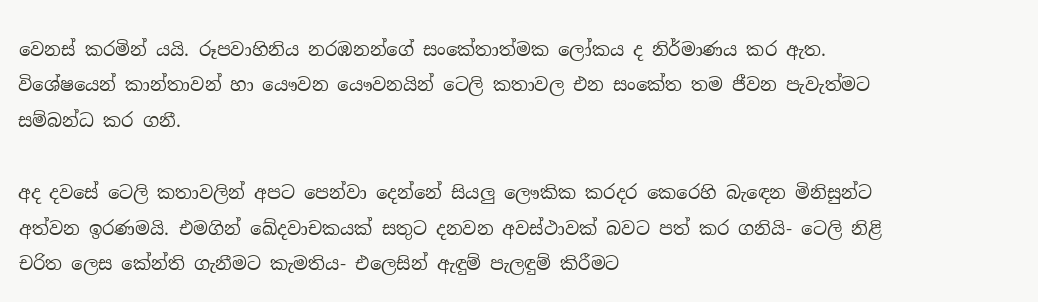වෙනස් කරමින් යයි. රූපවාහිනිය නරඹනන්ගේ සංකේතාත්මක ලෝකය ද නිර්මාණය කර ඇත. විශේෂයෙන් කාන්තාවන් හා යෞවන යෞවනයින් ටෙලි කතාවල එන සංකේත තම ජීවන පැවැත්මට සම්බන්ධ කර ගනී.

අද දවසේ ටෙලි කතාවලින් අපට පෙන්වා දෙන්නේ සියලු ලෞකික කරදර කෙරෙහි බැඳෙන මිනිසුන්ට අත්වන ඉරණමයි. එමගින් ඛේදවාචකයක් සතුට දනවන අවස්ථාවක් බවට පත් කර ගනියි- ටෙලි නිළි චරිත ලෙස කේන්ති ගැනීමට කැමතිය- එලෙසින් ඇඳුම් පැලඳුම් කිරීමට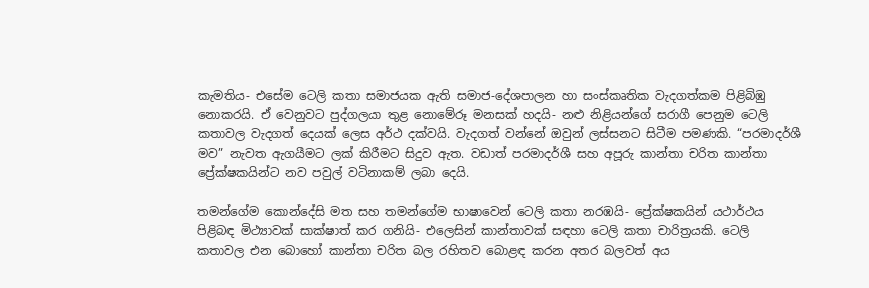කැමතිය- එසේම ටෙලි කතා සමාජයක ඇති සමාජ-දේශපාලන හා සංස්කෘතික වැදගත්කම පිළිබිඹු නොකරයි. ඒ වෙනුවට පුද්ගලයා තුළ නොමේරූ මනසක් හදයි- නළු නිළියන්ගේ සරාගී පෙනුම ටෙලි කතාවල වැදගත් දෙයක් ලෙස අර්ථ දක්වයි. වැදගත් වන්නේ ඔවුන් ලස්සනට සිටීම පමණකි. “පරමාදර්ශී මව” නැවත ඇගයීමට ලක් කිරීමට සිදුව ඇත. වඩාත් පරමාදර්ශී සහ අපූරු කාන්තා චරිත කාන්තා ප්‍රේක්ෂකයින්ට නව පවුල් වටිනාකම් ලබා දෙයි.

තමන්ගේම කොන්දේසි මත සහ තමන්ගේම භාෂාවෙන් ටෙලි කතා නරඹයි- ප්‍රේක්ෂකයින් යථාර්ථය පිළිබඳ මිථ්‍යාවක් සාක්ෂාත් කර ගනියි- එලෙසින් කාන්තාවක් සඳහා ටෙලි කතා චාරිත්‍රයකි. ටෙලි කතාවල එන බොහෝ කාන්තා චරිත බල රහිතව බොළඳ කරන අතර බලවත් අය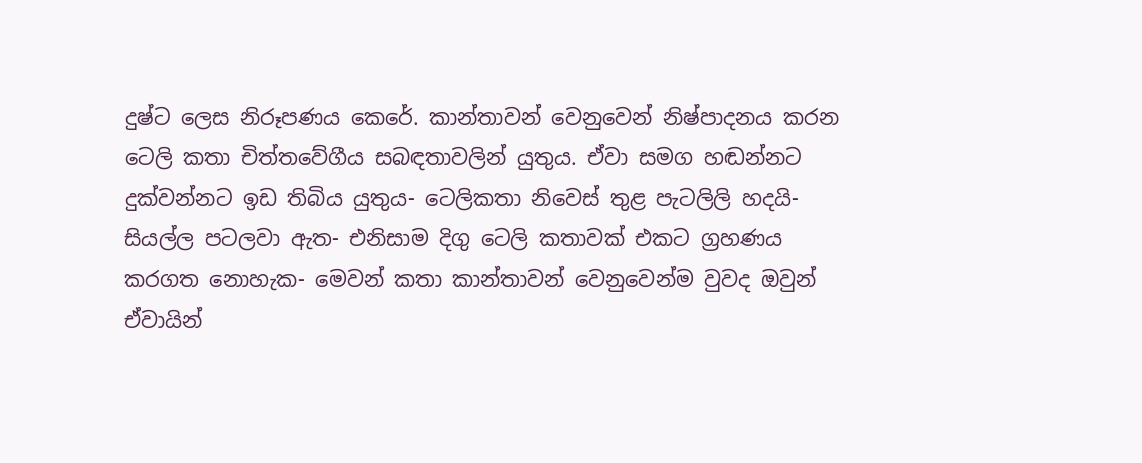දුෂ්ට ලෙස නිරූපණය කෙරේ. කාන්තාවන් වෙනුවෙන් නිෂ්පාදනය කරන ටෙලි කතා චිත්තවේගීය සබඳතාවලින් යුතුය. ඒවා සමග හඬන්නට දුක්වන්නට ඉඩ තිබිය යුතුය- ටෙලිකතා නිවෙස් තුළ පැටලිලි හදයි- සියල්ල පටලවා ඇත- එනිසාම දිගු ටෙලි කතාවක් එකට ග්‍රහණය කරගත නොහැක- මෙවන් කතා කාන්තාවන් වෙනුවෙන්ම වුවද ඔවුන් ඒවායින්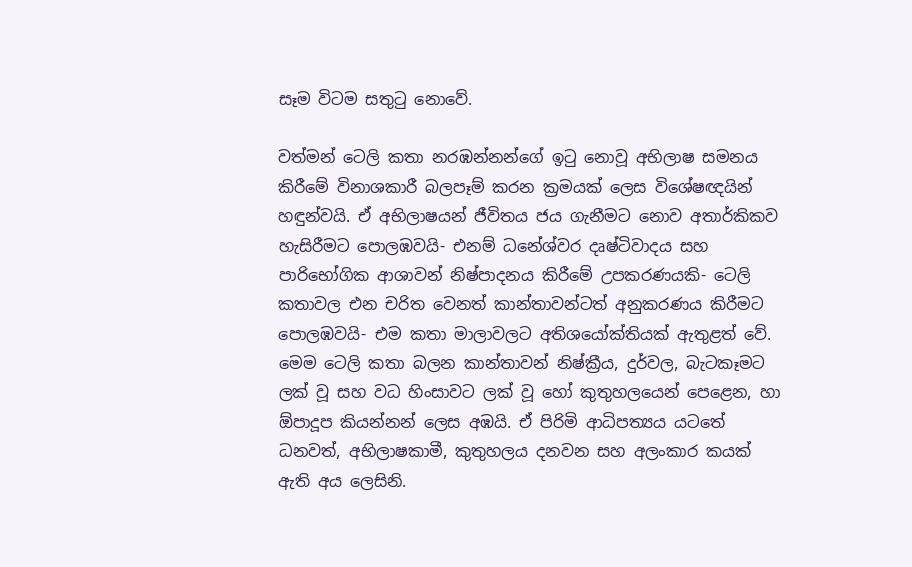සෑම විටම සතුටු නොවේ.

වත්මන් ටෙලි කතා නරඹන්නන්ගේ ඉටු නොවූ අභිලාෂ සමනය කිරීමේ විනාශකාරී බලපෑම් කරන ක්‍රමයක් ලෙස විශේෂඥයින් හඳුන්වයි. ඒ අභිලාෂයන් ජීවිතය ජය ගැනීමට නොව අතාර්කිකව හැසිරීමට පොලඹවයි- එනම් ධනේශ්වර දෘෂ්ටිවාදය සහ පාරිභෝගික ආශාවන් නිෂ්පාදනය කිරීමේ උපකරණයකි- ටෙලි කතාවල එන චරිත වෙනත් කාන්තාවන්ටත් අනුකරණය කිරීමට පොලඹවයි- එම කතා මාලාවලට අතිශයෝක්තියක් ඇතුළත් වේ. මෙම ටෙලි කතා බලන කාන්තාවන් නිෂ්ක්‍රීය, දුර්වල, බැටකෑමට ලක් වූ සහ වධ හිංසාවට ලක් වූ හෝ කුතුහලයෙන් පෙළෙන, හා ඕපාදූප කියන්නන් ලෙස අඹයි. ඒ පිරිමි ආධිපත්‍යය යටතේ ධනවත්, අභිලාෂකාමී, කුතුහලය දනවන සහ අලංකාර කයක් ඇති අය ලෙසිනි.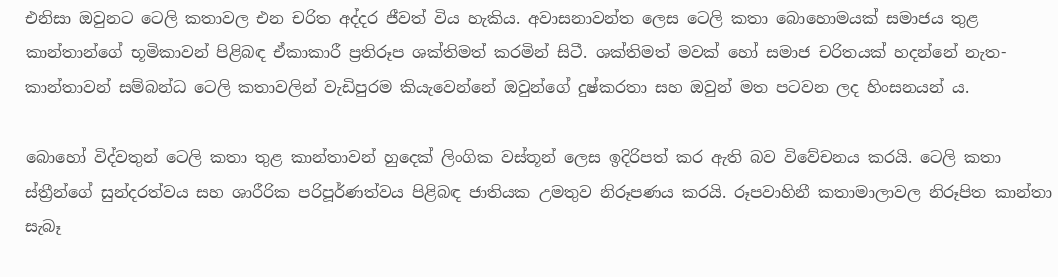එනිසා ඔවුනට ටෙලි කතාවල එන චරිත අද්දර ජීවත් විය හැකිය. අවාසනාවන්ත ලෙස ටෙලි කතා බොහොමයක් සමාජය තුළ කාන්තාන්ගේ භූමිකාවන් පිළිබඳ ඒකාකාරී ප්‍රතිරූප ශක්තිමත් කරමින් සිටී. ශක්තිමත් මවක් හෝ සමාජ චරිතයක් හදන්නේ නැත- කාන්තාවන් සම්බන්ධ ටෙලි කතාවලින් වැඩිපුරම කියැවෙන්නේ ඔවුන්ගේ දුෂ්කරතා සහ ඔවුන් මත පටවන ලද හිංසනයන් ය.

බොහෝ විද්වතුන් ටෙලි කතා තුළ කාන්තාවන් හුදෙක් ලිංගික වස්තූන් ලෙස ඉදිරිපත් කර ඇති බව විවේචනය කරයි. ටෙලි කතා ස්ත්‍රීන්ගේ සුන්දරත්වය සහ ශාරීරික පරිපූර්ණත්වය පිළිබඳ ජාතියක උමතුව නිරූපණය කරයි. රූපවාහිනී කතාමාලාවල නිරූපිත කාන්තා සැබෑ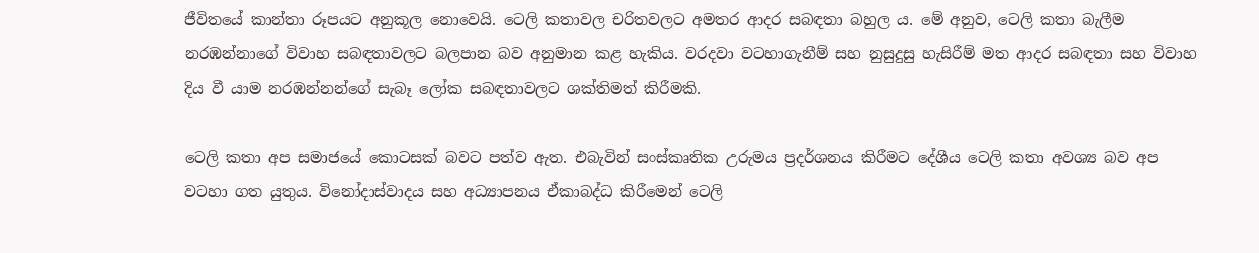ජීවිතයේ කාන්තා රූපයට අනුකූල නොවෙයි. ටෙලි කතාවල චරිතවලට අමතර ආදර සබඳතා බහුල ය. මේ අනුව, ටෙලි කතා බැලීම නරඹන්නාගේ විවාහ සබඳතාවලට බලපාන බව අනුමාන කළ හැකිය. වරදවා වටහාගැනීම් සහ නුසුදුසු හැසිරීම් මත ආදර සබඳතා සහ විවාහ දිය වී යාම නරඹන්නන්ගේ සැබෑ ලෝක සබඳතාවලට ශක්තිමත් කිරීමකි.

ටෙලි කතා අප සමාජයේ කොටසක් බවට පත්ව ඇත. එබැවින් සංස්කෘතික උරුමය ප්‍රදර්ශනය කිරීමට දේශීය ටෙලි කතා අවශ්‍ය බව අප වටහා ගත යුතුය. විනෝදාස්වාදය සහ අධ්‍යාපනය ඒකාබද්ධ කිරීමෙන් ටෙලි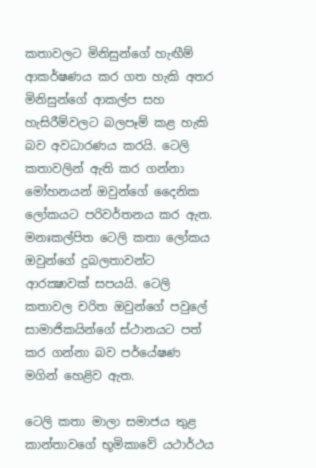කතාවලට මිනිසුන්ගේ හැඟීම් ආකර්ෂණය කර ගත හැකි අතර මිනිසුන්ගේ ආකල්ප සහ හැසිරීම්වලට බලපෑම් කළ හැකි බව අවධාරණය කරයි. ටෙලි කතාවලින් ඇති කර ගන්නා මෝහනයන් ඔවුන්ගේ දෛනික ලෝකයට පරිවර්තනය කර ඇත. මනඃකල්පිත ටෙලි කතා ලෝකය ඔවුන්ගේ දුබලතාවන්ට ආරක්‍ෂාවක් සපයයි. ටෙලි කතාවල චරිත ඔවුන්ගේ පවුලේ සාමාජිකයින්ගේ ස්ථානයට පත් කර ගන්නා බව පර්යේෂණ මගින් හෙළිව ඇත.

ටෙලි කතා මාලා සමාජය තුළ කාන්තාවගේ භූමිකාවේ යථාර්ථය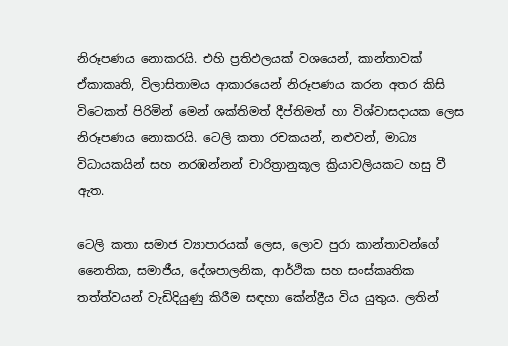නිරූපණය නොකරයි. එහි ප්‍රතිඵලයක් වශයෙන්, කාන්තාවක් ඒකාකෘති, විලාසිතාමය ආකාරයෙන් නිරූපණය කරන අතර කිසි විටෙකත් පිරිමින් මෙන් ශක්තිමත් දීප්තිමත් හා විශ්වාසදායක ලෙස නිරූපණය නොකරයි. ටෙලි කතා රචකයන්, නළුවන්, මාධ්‍ය විධායකයින් සහ නරඹන්නන් චාරිත්‍රානුකූල ක්‍රියාවලියකට හසු වී ඇත.

ටෙලි කතා සමාජ ව්‍යාපාරයක් ලෙස, ලොව පුරා කාන්තාවන්ගේ නෛතික, සමාජීය, දේශපාලනික, ආර්ථික සහ සංස්කෘතික තත්ත්වයන් වැඩිදියුණු කිරීම සඳහා කේන්ද්‍රීය විය යුතුය. ලතින්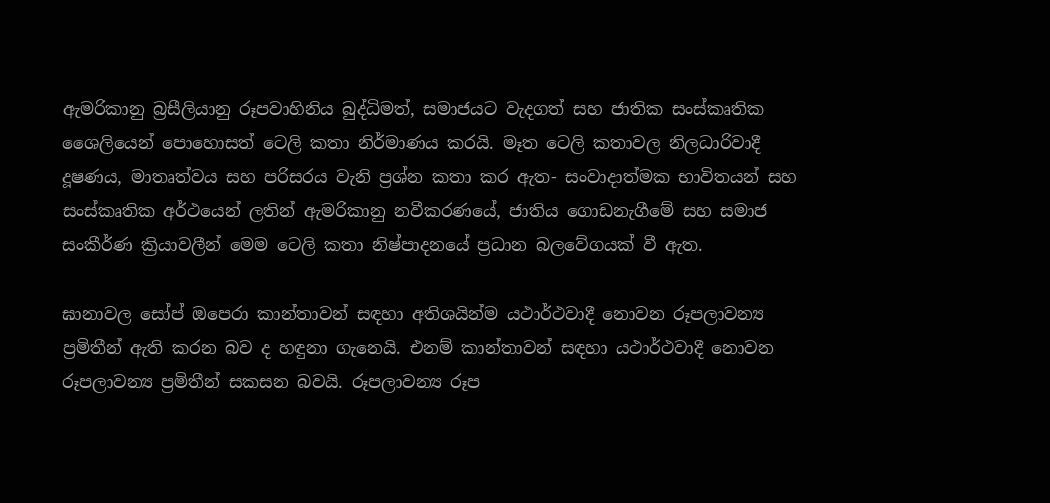ඇමරිකානු බ්‍රසීලියානු රූපවාහිනිය බුද්ධිමත්, සමාජයට වැදගත් සහ ජාතික සංස්කෘතික ශෛලියෙන් පොහොසත් ටෙලි කතා නිර්මාණය කරයි. මෑත ටෙලි කතාවල නිලධාරිවාදී දූෂණය, මාතෘත්වය සහ පරිසරය වැනි ප්‍රශ්න කතා කර ඇත- සංවාදාත්මක භාවිතයන් සහ සංස්කෘතික අර්ථයෙන් ලතින් ඇමරිකානු නවීකරණයේ, ජාතිය ගොඩනැගීමේ සහ සමාජ සංකීර්ණ ක්‍රියාවලීන් මෙම ටෙලි කතා නිෂ්පාදනයේ ප්‍රධාන බලවේගයක් වී ඇත.

ඝානාවල සෝප් ඔපෙරා කාන්තාවන් සඳහා අතිශයින්ම යථාර්ථවාදී නොවන රූපලාවන්‍ය ප්‍රමිතීන් ඇති කරන බව ද හඳුනා ගැනෙයි. එනම් කාන්තාවන් සඳහා යථාර්ථවාදී නොවන රූපලාවන්‍ය ප්‍රමිතීන් සකසන බවයි. රූපලාවන්‍ය රූප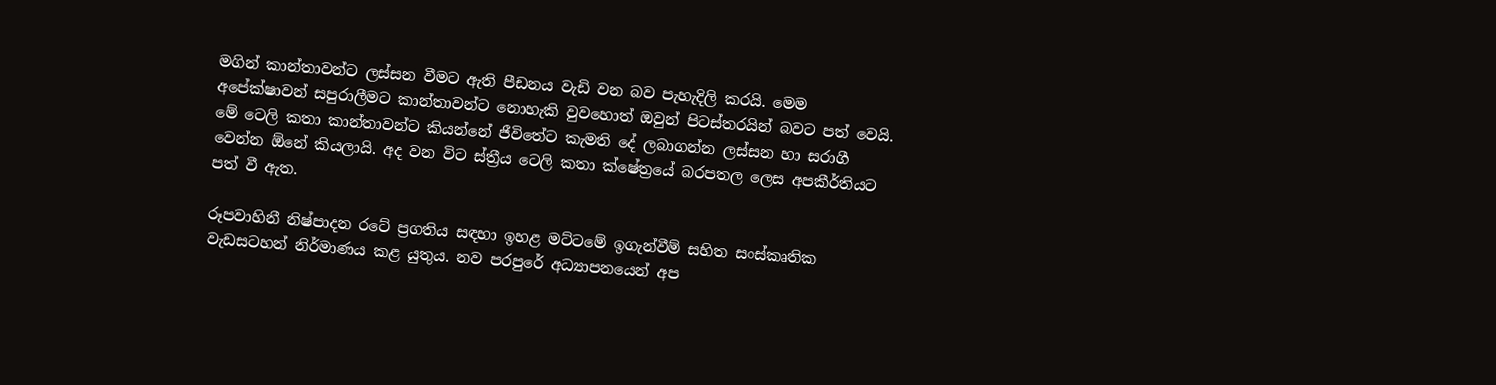මගින් කාන්තාවන්ට ලස්සන වීමට ඇති පීඩනය වැඩි වන බව පැහැදිලි කරයි. මෙම අපේක්ෂාවන් සපුරාලීමට කාන්තාවන්ට නොහැකි වුවහොත් ඔවුන් පිටස්තරයින් බවට පත් වෙයි. මේ ටෙලි කතා කාන්තාවන්ට කියන්නේ ජීවිතේට කැමති දේ ලබාගන්න ලස්සන හා සරාගී වෙන්න ඕනේ කියලායි. අද වන විට ස්ත්‍රීය ටෙලි කතා ක්ෂේත්‍රයේ බරපතල ලෙස අපකීර්තියට පත් වී ඇත.

රූපවාහිනී නිෂ්පාදන රටේ ප්‍රගතිය සඳහා ඉහළ මට්ටමේ ඉගැන්වීම් සහිත සංස්කෘතික වැඩසටහන් නිර්මාණය කළ යුතුය. නව පරපුරේ අධ්‍යාපනයෙන් අප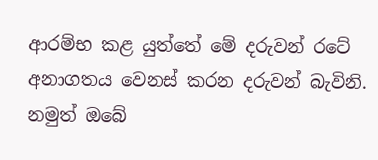ආරම්භ කළ යුත්තේ මේ දරුවන් රටේ අනාගතය වෙනස් කරන දරුවන් බැවිනි. නමුත් ඔබේ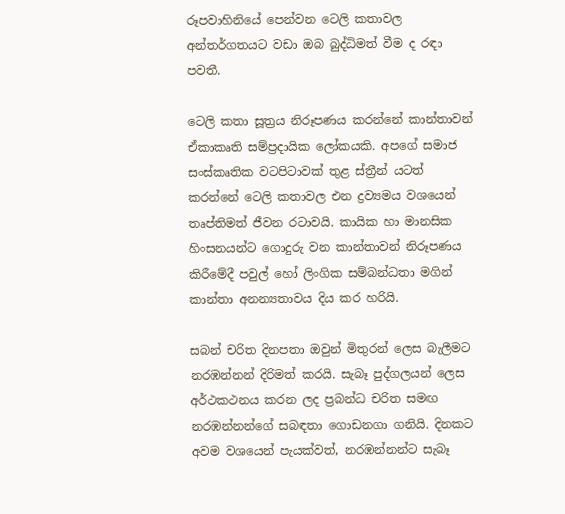රූපවාහිනියේ පෙන්වන ටෙලි කතාවල අන්තර්ගතයට වඩා ඔබ බුද්ධිමත් වීම ද රඳා පවතී.

ටෙලි කතා සූත්‍රය නිරූපණය කරන්නේ කාන්තාවන් ඒකාකෘති සම්ප්‍රදායික ලෝකයකි. අපගේ සමාජ සංස්කෘතික වටපිටාවක් තුළ ස්ත්‍රීන් යටත් කරන්නේ ටෙලි කතාවල එන ද්‍රව්‍යමය වශයෙන් තෘප්තිමත් ජීවන රටාවයි. කායික හා මානසික හිංසනයන්ට ගොදුරු වන කාන්තාවන් නිරූපණය කිරීමේදී පවුල් හෝ ලිංගික සම්බන්ධතා මගින් කාන්තා අනන්‍යතාවය දිය කර හරියි.

සබන් චරිත දිනපතා ඔවුන් මිතුරන් ලෙස බැලීමට නරඹන්නන් දිරිමත් කරයි. සැබෑ පුද්ගලයන් ලෙස අර්ථකථනය කරන ලද ප්‍රබන්ධ චරිත සමඟ නරඹන්නන්ගේ සබඳතා ගොඩනගා ගනියි. දිනකට අවම වශයෙන් පැයක්වත්, නරඹන්නන්ට සැබෑ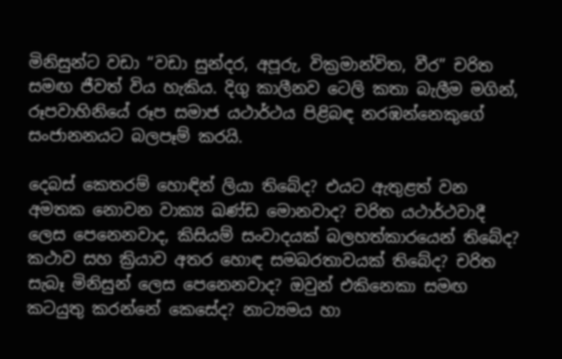මිනිසුන්ට වඩා “වඩා සුන්දර, අපූරු, වික්‍රමාන්විත, වීර” චරිත සමඟ ජීවත් විය හැකිය. දිගු කාලීනව ටෙලි කතා බැලීම මගින්, රූපවාහිනියේ රූප සමාජ යථාර්ථය පිළිබඳ නරඹන්නෙකුගේ සංජානනයට බලපෑම් කරයි.

දෙබස් කෙතරම් හොඳින් ලියා තිබේද? එයට ඇතුළත් වන අමතක නොවන වාක්‍ය ඛණ්ඩ මොනවාද? චරිත යථාර්ථවාදී ලෙස පෙනෙනවාද, කිසියම් සංවාදයක් බලහත්කාරයෙන් තිබේද? කථාව සහ ක්‍රියාව අතර හොඳ සමබරතාවයක් තිබේද? චරිත සැබෑ මිනිසුන් ලෙස පෙනෙනවාද? ඔවුන් එකිනෙකා සමඟ කටයුතු කරන්නේ කෙසේද? නාට්‍යමය හා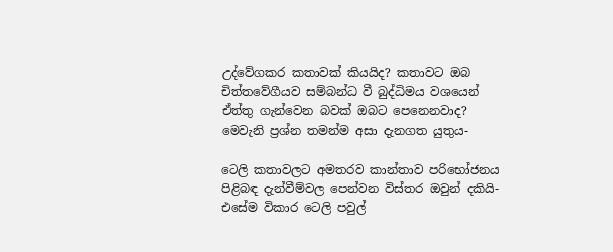උද්වේගකර කතාවක් කියයිද? කතාවට ඔබ චිත්තවේගීයව සම්බන්ධ වී බුද්ධිමය වශයෙන් ඒත්තු ගැන්වෙන බවක් ඔබට පෙනෙනවාද? මෙවැනි ප්‍රශ්න තමන්ම අසා දැනගත යුතුය-

ටෙලි කතාවලට අමතරව කාන්තාව පරිභෝජනය පිළිබඳ දැන්වීම්වල පෙන්වන විස්තර ඔවුන් දකියි- එසේම විකාර ටෙලි පවුල්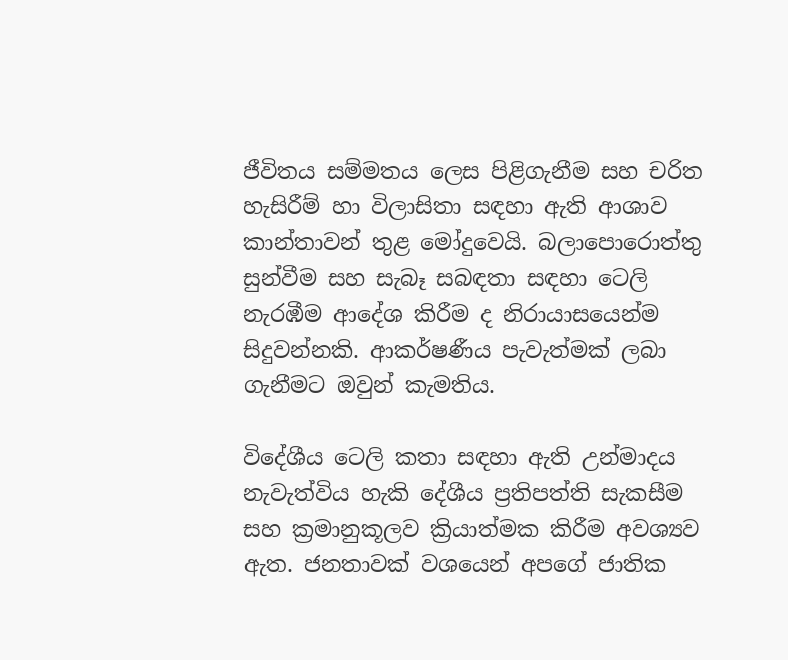ජීවිතය සම්මතය ලෙස පිළිගැනීම සහ චරිත හැසිරීම් හා විලාසිතා සඳහා ඇති ආශාව කාන්තාවන් තුළ මෝදුවෙයි. බලාපොරොත්තු සුන්වීම සහ සැබෑ සබඳතා සඳහා ටෙලි නැරඹීම ආදේශ කිරීම ද නිරායාසයෙන්ම සිදුවන්නකි. ආකර්ෂණීය පැවැත්මක් ලබා ගැනීමට ඔවුන් කැමතිය.

විදේශීය ටෙලි කතා සඳහා ඇති උන්මාදය නැවැත්විය හැකි දේශීය ප්‍රතිපත්ති සැකසීම සහ ක්‍රමානුකූලව ක්‍රියාත්මක කිරීම අවශ්‍යව ඇත. ජනතාවක් වශයෙන් අපගේ ජාතික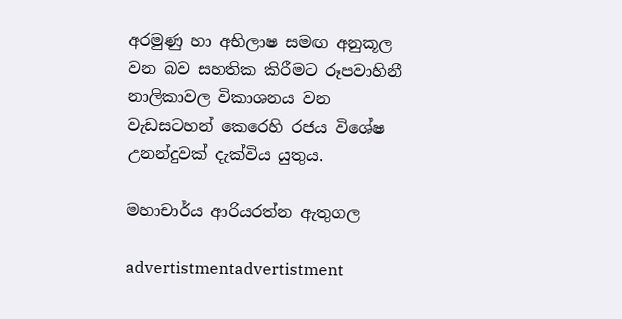අරමුණු හා අභිලාෂ සමඟ අනුකූල වන බව සහතික කිරීමට රූපවාහිනී නාලිකාවල විකාශනය වන වැඩසටහන් කෙරෙහි රජය විශේෂ උනන්දුවක් දැක්විය යුතුය.

මහාචාර්ය ආරියරත්න ඇතුගල

advertistmentadvertistment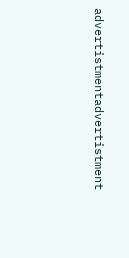advertistmentadvertistment